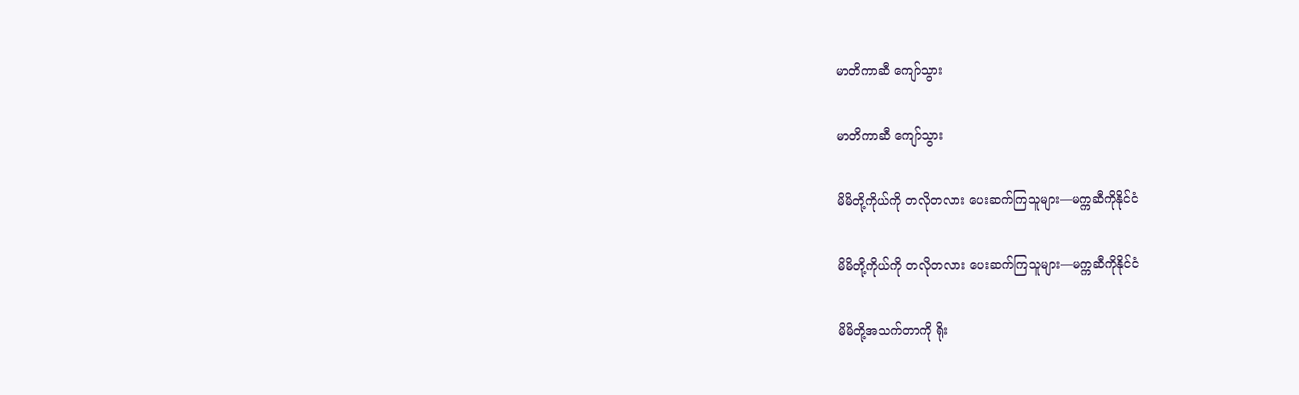မာတိကာဆီ ကျော်သွား

မာတိကာဆီ ကျော်သွား

မိမိတို့ကိုယ်ကို တလိုတလား ပေးဆက်ကြသူများ—မက္ကဆီကိုနိုင်ငံ

မိမိတို့ကိုယ်ကို တလိုတလား ပေးဆက်ကြသူများ—မက္ကဆီကိုနိုင်ငံ

မိမိတို့အသက်တာကို ရိုး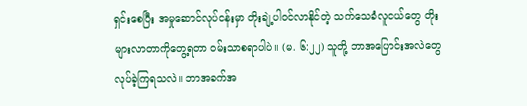ရှင်းစေပြီး အမှုဆောင်လုပ်ငန်းမှာ တိုးချဲ့ပါဝင်လာနိုင်တဲ့ သက်သေခံလူငယ်တွေ တိုးများလာတာကိုတွေ့ရတာ ဝမ်းသာစရာပါပဲ။ (မ. ၆:၂၂) သူတို့ ဘာအပြောင်းအလဲတွေ လုပ်ခဲ့ကြရသလဲ။ ဘာအခက်အ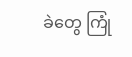ခဲတွေ ကြုံ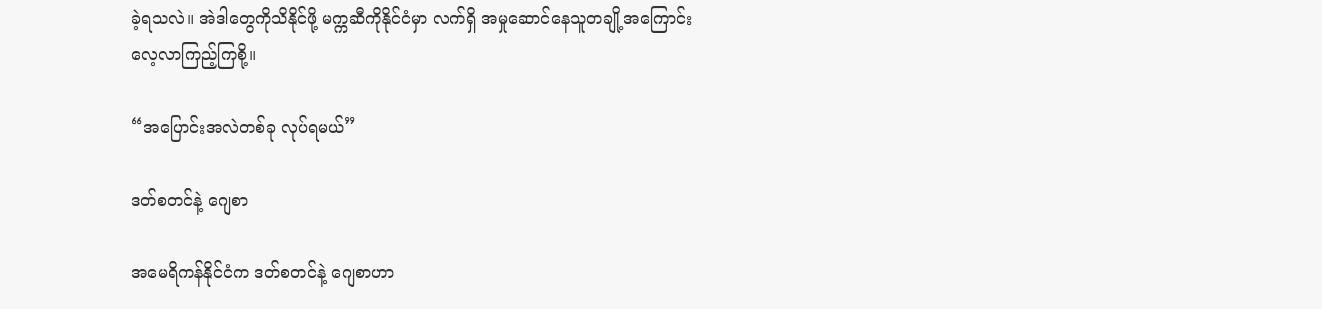ခဲ့ရသလဲ။ အဲဒါတွေကိုသိနိုင်ဖို့ မက္ကဆီကိုနိုင်ငံမှာ လက်ရှိ အမှုဆောင်နေသူတချို့အကြောင်း လေ့လာကြည့်ကြစို့။

“အပြောင်းအလဲတစ်ခု လုပ်ရမယ်”

ဒတ်စတင်နဲ့ ဂျေစာ

အမေရိကန်နိုင်ငံက ဒတ်စတင်နဲ့ ဂျေစာဟာ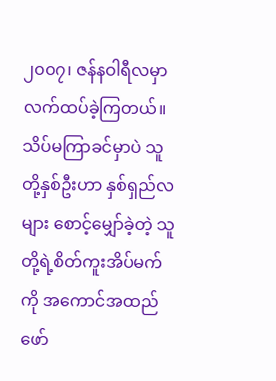၂၀၀၇၊ ဇန်နဝါရီလမှာ လက်ထပ်ခဲ့ကြတယ်။ သိပ်မကြာခင်မှာပဲ သူတို့နှစ်ဦးဟာ နှစ်ရှည်လများ စောင့်မျှော်ခဲ့တဲ့ သူတို့ရဲ့စိတ်ကူးအိပ်မက်ကို အကောင်အထည်ဖော်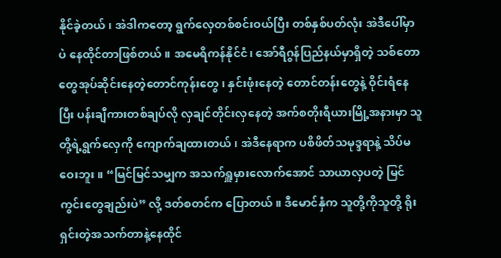နိုင်ခဲ့တယ်၊ အဲဒါကတော့ ရွက်လှေတစ်စင်းဝယ်ပြီး တစ်နှစ်ပတ်လုံး အဲဒီပေါ်မှာပဲ နေထိုင်တာဖြစ်တယ်။ အမေရိကန်နိုင်ငံ၊ အော်ရီဂွန်ပြည်နယ်မှာရှိတဲ့ သစ်တောတွေအုပ်ဆိုင်းနေတဲ့တောင်ကုန်းတွေ၊ နှင်းဖုံးနေတဲ့ တောင်တန်းတွေနဲ့ ဝိုင်းရံနေပြီး ပန်းချီကားတစ်ချပ်လို လှချင်တိုင်းလှနေတဲ့ အက်စတိုးရီယားမြို့အနားမှာ သူတို့ရဲ့ရွက်လှေကို ကျောက်ချထားတယ်၊ အဲဒီနေရာက ပစိဖိတ်သမုဒ္ဒရာနဲ့ သိပ်မဝေးဘူး။ “မြင်မြင်သမျှက အသက်ရှူမှားလောက်အောင် သာယာလှပတဲ့ မြင်ကွင်းတွေချည်းပဲ” လို့ ဒတ်စတင်က ပြောတယ်။ ဒီမောင်နှံက သူတို့ကိုသူတို့ ရိုးရှင်းတဲ့အသက်တာနဲ့နေထိုင်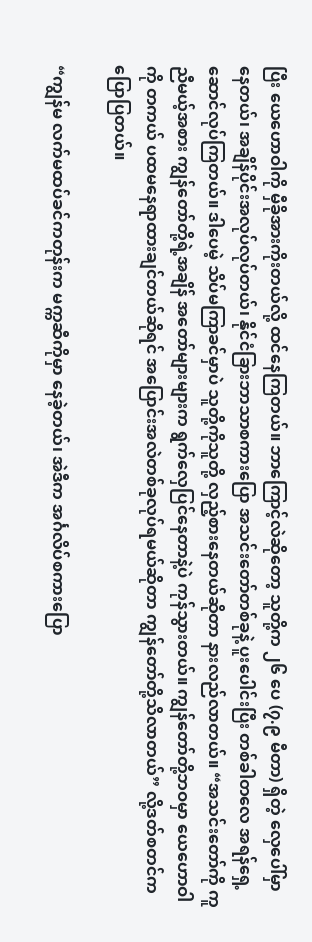ပြီး ယေဟောဝါကို မှီခိုအားကိုးတယ်လို့ ထင်နေကြတယ်။ ဘာကြောင့်လဲဆိုတော့ သူတို့က ၂၆ ပေ (၇.၉ မီတာ) ရှိတဲ့ လှေပေါ်မှာနေတယ်၊ အချိန်ပိုင်းအလုပ်လုပ်တယ်၊ နိုင်ငံခြားဘာသာစကားပြော အသင်းတော်တစ်ခုနဲ့ ပူးပေါင်းပြီး တစ်ခါတလေ အရန်ရှေ့ဆောင်လုပ်ကြတယ်။ ဒါပေမဲ့ သိပ်မကြာခင်မှာပဲ သူတို့ကိုသူတို့ လှည့်စားနေတယ်ဆိုတာ နားလည်လာတယ်။ “အသင်းတော်ကို ကူညီမယ့်အစား ကျွန်တော်တို့ရဲ့အချိန် အတော်များများက ရွက်လှေပြင်နေတာနဲ့ပဲ ကုန်သွားတယ်။ ကျွန်တော်တို့ဘဝမှာ ယေဟောဝါကို တကယ် ပထမနေရာထားချင်တယ်ဆိုရင် အပြောင်းအလဲတစ်ခုလုပ်ရမယ်ဆိုတာ ကျွန်တော်တို့သိလာတယ်” လို့ဒတ်စတင်က ပြောပြတယ်။

“ကျွန်မ လက်မထပ်ခင်ကတုန်းက မက္ကဆီကိုမှာ နေခဲ့တယ်၊ အဲဒီက အင်္ဂလိပ်စကားပြော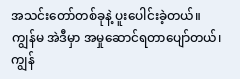အသင်းတော်တစ်ခုနဲ့ ပူးပေါင်းခဲ့တယ်။ ကျွန်မ အဲဒီမှာ အမှုဆောင်ရတာပျော်တယ်၊ ကျွန်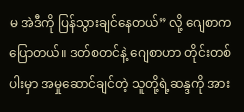မ အဲဒီကို ပြန်သွားချင်နေတယ်” လို့ ဂျေစာက ပြောတယ်။ ဒတ်စတင်နဲ့ ဂျေစာဟာ တိုင်းတစ်ပါးမှာ အမှုဆောင်ချင်တဲ့ သူတို့ရဲ့ဆန္ဒကို အား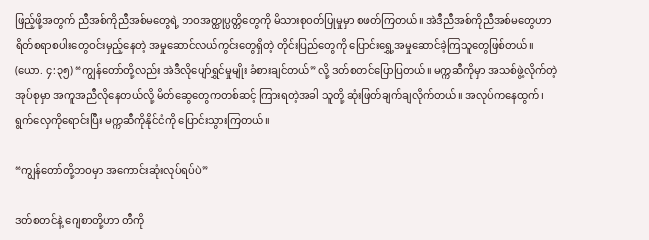ဖြည့်ဖို့အတွက် ညီအစ်ကိုညီအစ်မတွေရဲ့ ဘဝအတ္ထုပ္ပတ္တိတွေကို မိသားစုဝတ်ပြုမှုမှာ စဖတ်ကြတယ်။ အဲဒီညီအစ်ကိုညီအစ်မတွေဟာ ရိတ်စရာစပါးတွေဝင်းမှည့်နေတဲ့ အမှုဆောင်လယ်ကွင်းတွေရှိတဲ့ တိုင်းပြည်တွေကို ပြောင်းရွှေ့အမှုဆောင်ခဲ့ကြသူတွေဖြစ်တယ်။ (ယော. ၄:၃၅) “ကျွန်တော်တို့လည်း အဲဒီလိုပျော်ရွှင်မှုမျိုး ခံစားချင်တယ်” လို့ ဒတ်စတင်ပြောပြတယ်။ မက္ကဆီကိုမှာ အသစ်ဖွဲ့လိုက်တဲ့အုပ်စုမှာ အကူအညီလိုနေတယ်လို့ မိတ်ဆွေတွေကတစ်ဆင့် ကြားရတဲ့အခါ သူတို့ ဆုံးဖြတ်ချက်ချလိုက်တယ်။ အလုပ်ကနေထွက်၊ ရွက်လှေကိုရောင်းပြီး မက္ကဆီကိုနိုင်ငံကို ပြောင်းသွားကြတယ်။

“ကျွန်တော်တို့ဘဝမှာ အကောင်းဆုံးလုပ်ရပ်ပဲ”

ဒတ်စတင်နဲ့ ဂျေစာတို့ဟာ တီကို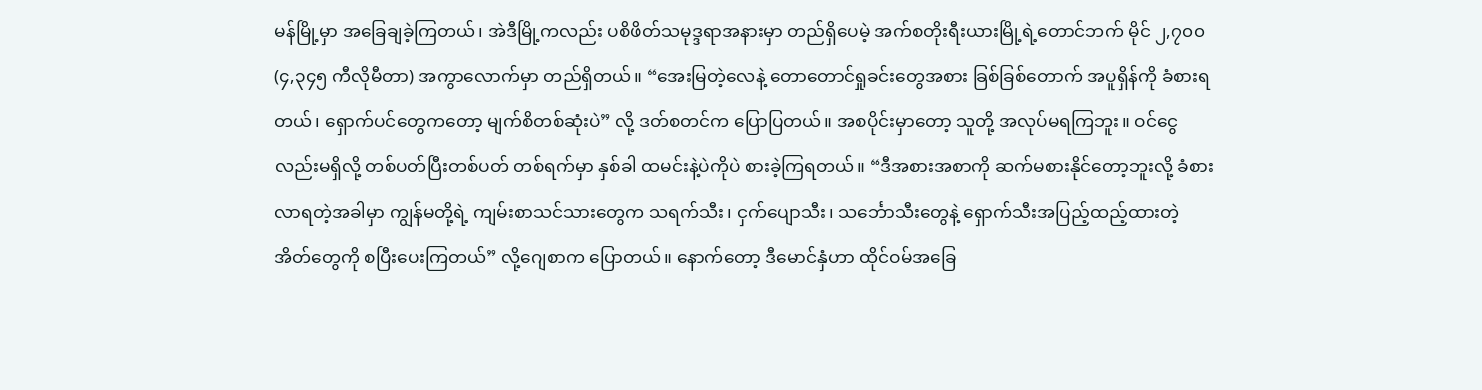မန်မြို့မှာ အခြေချခဲ့ကြတယ်၊ အဲဒီမြို့ကလည်း ပစိဖိတ်သမုဒ္ဒရာအနားမှာ တည်ရှိပေမဲ့ အက်စတိုးရီးယားမြို့ရဲ့တောင်ဘက် မိုင် ၂,၇၀၀ (၄,၃၄၅ ကီလိုမီတာ) အကွာလောက်မှာ တည်ရှိတယ်။ “အေးမြတဲ့လေနဲ့ တောတောင်ရှုခင်းတွေအစား ခြစ်ခြစ်တောက် အပူရှိန်ကို ခံစားရတယ်၊ ရှောက်ပင်တွေကတော့ မျက်စိတစ်ဆုံးပဲ” လို့ ဒတ်စတင်က ပြောပြတယ်။ အစပိုင်းမှာတော့ သူတို့ အလုပ်မရကြဘူး။ ဝင်ငွေလည်းမရှိလို့ တစ်ပတ်ပြီးတစ်ပတ် တစ်ရက်မှာ နှစ်ခါ ထမင်းနဲ့ပဲကိုပဲ စားခဲ့ကြရတယ်။ “ဒီအစားအစာကို ဆက်မစားနိုင်တော့ဘူးလို့ ခံစားလာရတဲ့အခါမှာ ကျွန်မတို့ရဲ့ ကျမ်းစာသင်သားတွေက သရက်သီး၊ ငှက်ပျောသီး၊ သင်္ဘောသီးတွေနဲ့ ရှောက်သီးအပြည့်ထည့်ထားတဲ့အိတ်တွေကို စပြီးပေးကြတယ်” လို့ဂျေစာက ပြောတယ်။ နောက်တော့ ဒီမောင်နှံဟာ ထိုင်ဝမ်အခြေ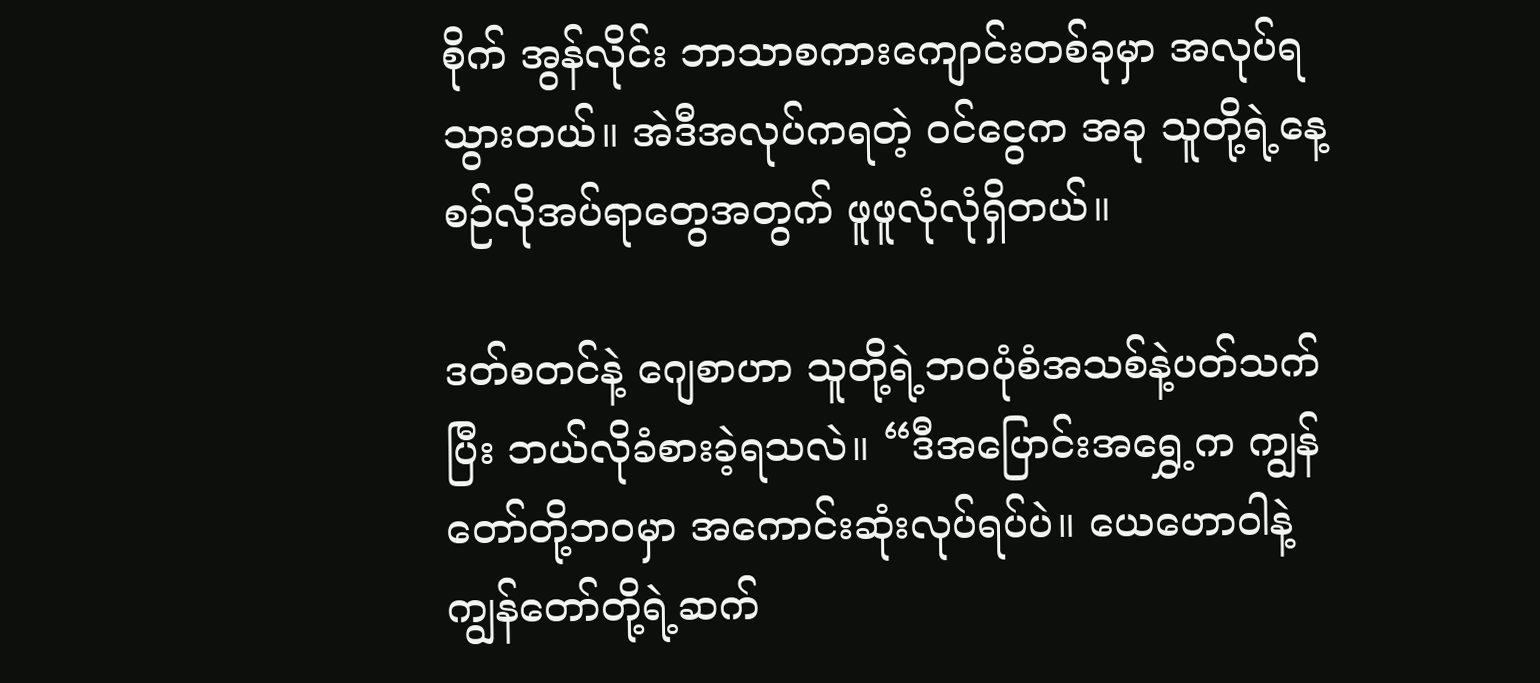စိုက် အွန်လိုင်း ဘာသာစကားကျောင်းတစ်ခုမှာ အလုပ်ရသွားတယ်။ အဲဒီအလုပ်ကရတဲ့ ဝင်ငွေက အခု သူတို့ရဲ့နေ့စဉ်လိုအပ်ရာတွေအတွက် ဖူဖူလုံလုံရှိတယ်။

ဒတ်စတင်နဲ့ ဂျေစာဟာ သူတို့ရဲ့ဘဝပုံစံအသစ်နဲ့ပတ်သက်ပြီး ဘယ်လိုခံစားခဲ့ရသလဲ။ “ဒီအပြောင်းအရွှေ့က ကျွန်တော်တို့ဘဝမှာ အကောင်းဆုံးလုပ်ရပ်ပဲ။ ယေဟောဝါနဲ့ ကျွန်တော်တို့ရဲ့ဆက်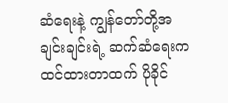ဆံရေးနဲ့ ကျွန်တော်တို့အချင်းချင်းရဲ့ ဆက်ဆံရေးက ထင်ထားတာထက် ပိုခိုင်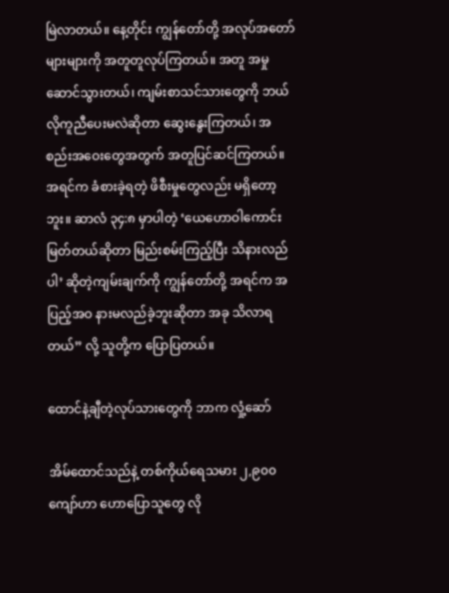မြဲလာတယ်။ နေ့တိုင်း ကျွန်တော်တို့ အလုပ်အတော်များများကို အတူတူလုပ်ကြတယ်။ အတူ အမှုဆောင်သွားတယ်၊ ကျမ်းစာသင်သားတွေကို ဘယ်လိုကူညီပေးမလဲဆိုတာ ဆွေးနွေးကြတယ်၊ အစည်းအဝေးတွေအတွက် အတူပြင်ဆင်ကြတယ်။ အရင်က ခံစားခဲ့ရတဲ့ ဖိစီးမှုတွေလည်း မရှိတော့ဘူး။ ဆာလံ ၃၄:၈ မှာပါတဲ့ ‘ယေဟောဝါကောင်းမြတ်တယ်ဆိုတာ မြည်းစမ်းကြည့်ပြီး သိနားလည်ပါ’ ဆိုတဲ့ကျမ်းချက်ကို ကျွန်တော်တို့ အရင်က အပြည့်အဝ နားမလည်ခဲ့ဘူးဆိုတာ အခု သိလာရတယ်” လို့ သူတို့က ပြောပြတယ်။

ထောင်နဲ့ချီတဲ့လုပ်သားတွေကို ဘာက လှုံ့ဆော်

အိမ်ထောင်သည်နဲ့ တစ်ကိုယ်ရေသမား ၂,၉၀၀ ကျော်ဟာ ဟောပြောသူတွေ လို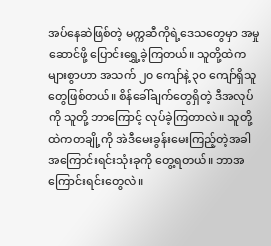အပ်နေဆဲဖြစ်တဲ့ မက္ကဆီကိုရဲ့ဒေသတွေမှာ အမှုဆောင်ဖို့ ပြောင်းရွှေ့ခဲ့ကြတယ်။ သူတို့ထဲက များစွာဟာ အသက် ၂၀ ကျော်နဲ့ ၃၀ ကျော်ရှိသူတွေဖြစ်တယ်။ စိန်ခေါ်ချက်တွေရှိတဲ့ ဒီအလုပ်ကို သူတို့ ဘာကြောင့် လုပ်ခဲ့ကြတာလဲ။ သူတို့ထဲကတချို့ကို အဲဒီမေးခွန်းမေးကြည့်တဲ့အခါ အကြောင်းရင်းသုံးခုကို တွေ့ရတယ်။ ဘာအကြောင်းရင်းတွေလဲ။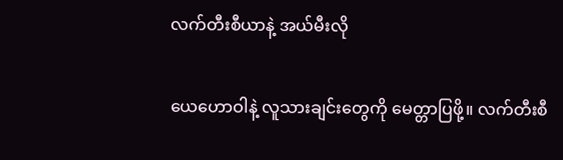လက်တီးစီယာနဲ့ အယ်မီးလို

ယေဟောဝါနဲ့ လူသားချင်းတွေကို မေတ္တာပြဖို့။ လက်တီးစီ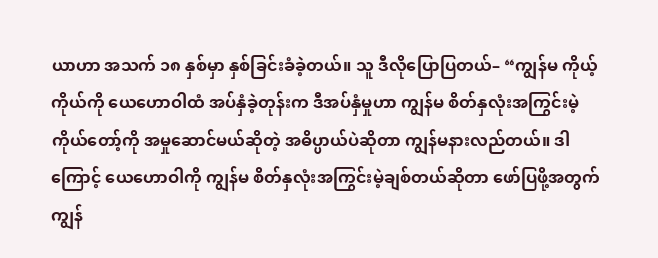ယာဟာ အသက် ၁၈ နှစ်မှာ နှစ်ခြင်းခံခဲ့တယ်။ သူ ဒီလိုပြောပြတယ်– “ကျွန်မ ကိုယ့်ကိုယ်ကို ယေဟောဝါထံ အပ်နှံခဲ့တုန်းက ဒီအပ်နှံမှုဟာ ကျွန်မ စိတ်နှလုံးအကြွင်းမဲ့ ကိုယ်တော့်ကို အမှုဆောင်မယ်ဆိုတဲ့ အဓိပ္ပာယ်ပဲဆိုတာ ကျွန်မနားလည်တယ်။ ဒါကြောင့် ယေဟောဝါကို ကျွန်မ စိတ်နှလုံးအကြွင်းမဲ့ချစ်တယ်ဆိုတာ ဖော်ပြဖို့အတွက် ကျွန်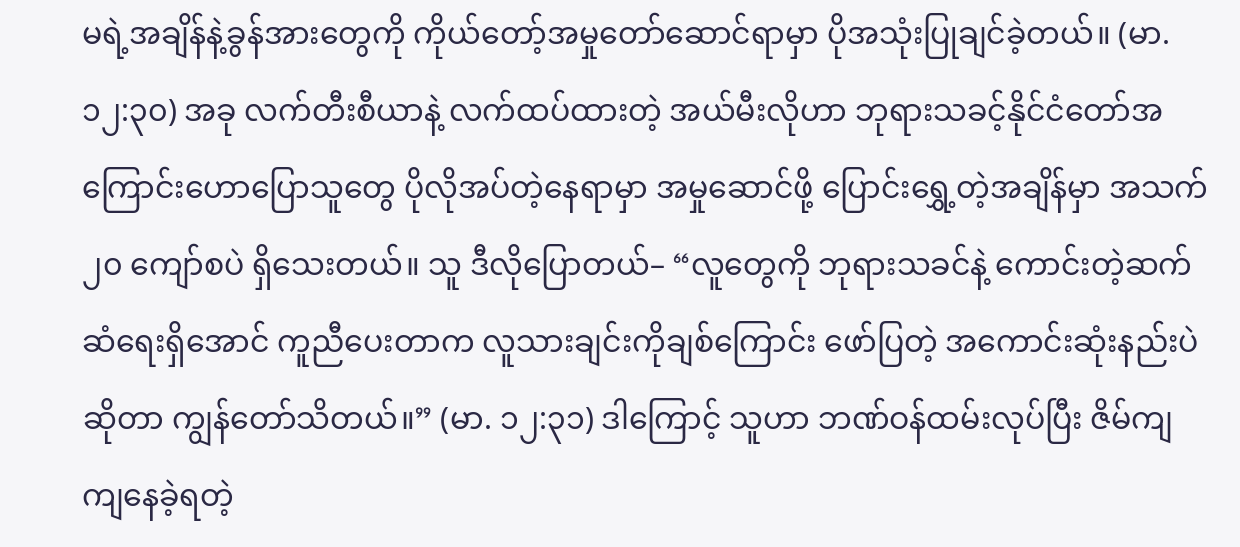မရဲ့အချိန်နဲ့ခွန်အားတွေကို ကိုယ်တော့်အမှုတော်ဆောင်ရာမှာ ပိုအသုံးပြုချင်ခဲ့တယ်။ (မာ. ၁၂:၃၀) အခု လက်တီးစီယာနဲ့ လက်ထပ်ထားတဲ့ အယ်မီးလိုဟာ ဘုရားသခင့်နိုင်ငံတော်အကြောင်းဟောပြောသူတွေ ပိုလိုအပ်တဲ့နေရာမှာ အမှုဆောင်ဖို့ ပြောင်းရွှေ့တဲ့အချိန်မှာ အသက် ၂၀ ကျော်စပဲ ရှိသေးတယ်။ သူ ဒီလိုပြောတယ်– “လူတွေကို ဘုရားသခင်နဲ့ ကောင်းတဲ့ဆက်ဆံရေးရှိအောင် ကူညီပေးတာက လူသားချင်းကိုချစ်ကြောင်း ဖော်ပြတဲ့ အကောင်းဆုံးနည်းပဲဆိုတာ ကျွန်တော်သိတယ်။” (မာ. ၁၂:၃၁) ဒါကြောင့် သူဟာ ဘဏ်ဝန်ထမ်းလုပ်ပြီး ဇိမ်ကျကျနေခဲ့ရတဲ့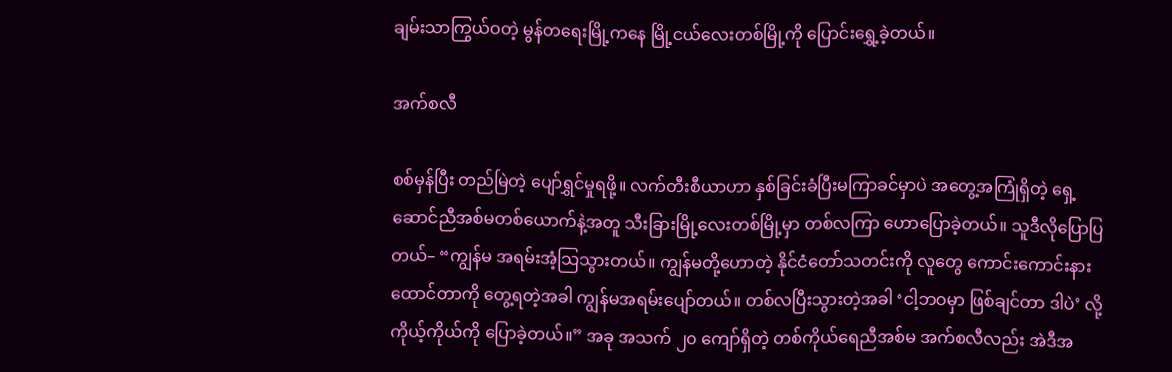ချမ်းသာကြွယ်ဝတဲ့ မွန်တရေးမြို့ကနေ မြို့ငယ်လေးတစ်မြို့ကို ပြောင်းရွှေ့ခဲ့တယ်။

အက်စလီ

စစ်မှန်ပြီး တည်မြဲတဲ့ ပျော်ရွှင်မှုရဖို့။ လက်တီးစီယာဟာ နှစ်ခြင်းခံပြီးမကြာခင်မှာပဲ အတွေ့အကြုံရှိတဲ့ ရှေ့ဆောင်ညီအစ်မတစ်ယောက်နဲ့အတူ သီးခြားမြို့လေးတစ်မြို့မှာ တစ်လကြာ ဟောပြောခဲ့တယ်။ သူဒီလိုပြောပြတယ်– “ကျွန်မ အရမ်းအံ့သြသွားတယ်။ ကျွန်မတို့ဟောတဲ့ နိုင်ငံတော်သတင်းကို လူတွေ ကောင်းကောင်းနားထောင်တာကို တွေ့ရတဲ့အခါ ကျွန်မအရမ်းပျော်တယ်။ တစ်လပြီးသွားတဲ့အခါ ‘ငါ့ဘဝမှာ ဖြစ်ချင်တာ ဒါပဲ’ လို့ ကိုယ့်ကိုယ်ကို ပြောခဲ့တယ်။” အခု အသက် ၂၀ ကျော်ရှိတဲ့ တစ်ကိုယ်ရေညီအစ်မ အက်စလီလည်း အဲဒီအ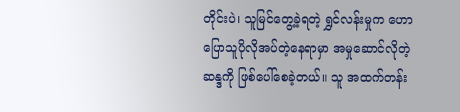တိုင်းပဲ၊ သူမြင်တွေ့ခဲ့ရတဲ့ ရွှင်လန်းမှုက ဟောပြောသူပိုလိုအပ်တဲ့နေရာမှာ အမှုဆောင်လိုတဲ့ဆန္ဒကို ဖြစ်ပေါ်စေခဲ့တယ်။ သူ အထက်တန်း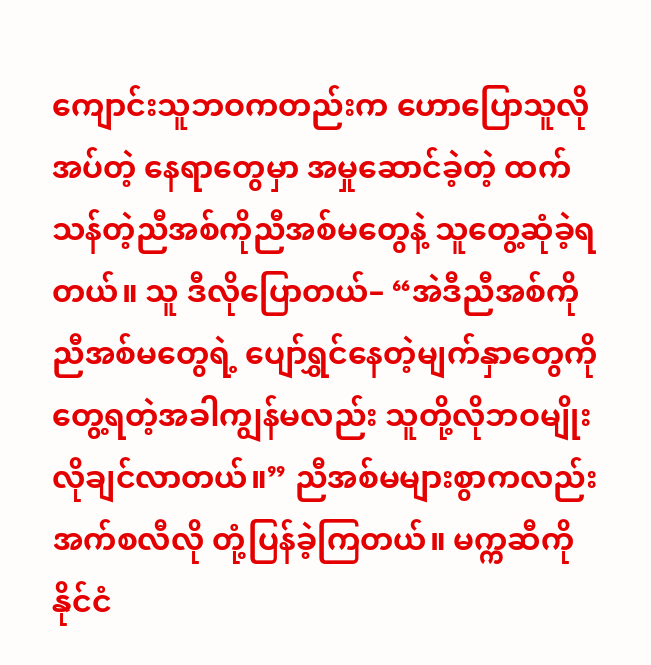ကျောင်းသူဘဝကတည်းက ဟောပြောသူလိုအပ်တဲ့ နေရာတွေမှာ အမှုဆောင်ခဲ့တဲ့ ထက်သန်တဲ့ညီအစ်ကိုညီအစ်မတွေနဲ့ သူတွေ့ဆုံခဲ့ရတယ်။ သူ ဒီလိုပြောတယ်– “အဲဒီညီအစ်ကိုညီအစ်မတွေရဲ့ ပျော်ရွှင်နေတဲ့မျက်နှာတွေကို တွေ့ရတဲ့အခါကျွန်မလည်း သူတို့လိုဘဝမျိုး လိုချင်လာတယ်။” ညီအစ်မများစွာကလည်း အက်စလီလို တုံ့ပြန်ခဲ့ကြတယ်။ မက္ကဆီကိုနိုင်ငံ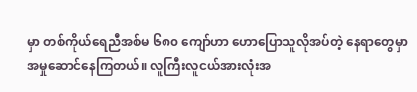မှာ တစ်ကိုယ်ရေညီအစ်မ ၆၈၀ ကျော်ဟာ ဟောပြောသူလိုအပ်တဲ့ နေရာတွေမှာ အမှုဆောင်နေကြတယ်။ လူကြီးလူငယ်အားလုံးအ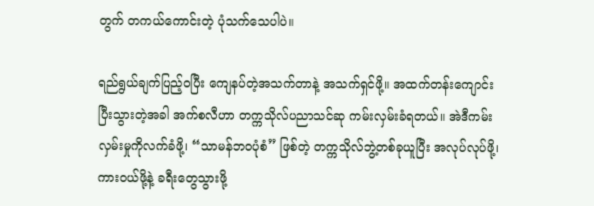တွက် တကယ်ကောင်းတဲ့ ပုံသက်သေပါပဲ။

ရည်ရွယ်ချက်ပြည့်ဝပြီး ကျေနပ်တဲ့အသက်တာနဲ့ အသက်ရှင်ဖို့။ အထက်တန်းကျောင်းပြီးသွားတဲ့အခါ အက်စလီဟာ တက္ကသိုလ်ပညာသင်ဆု ကမ်းလှမ်းခံရတယ်။ အဲဒီကမ်းလှမ်းမှုကိုလက်ခံဖို့၊ “သာမန်ဘဝပုံစံ” ဖြစ်တဲ့ တက္ကသိုလ်ဘွဲ့တစ်ခုယူပြီး အလုပ်လုပ်ဖို့၊ ကားဝယ်ဖို့နဲ့ ခရီးတွေသွားဖို့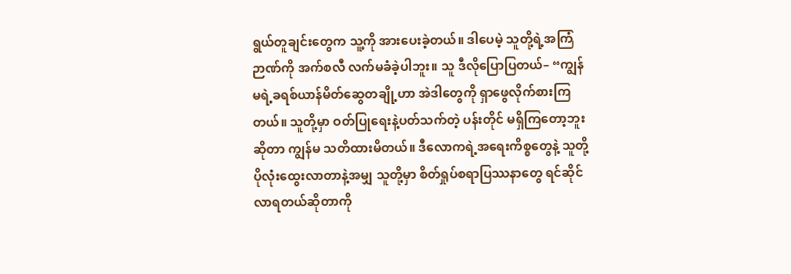ရွယ်တူချင်းတွေက သူ့ကို အားပေးခဲ့တယ်။ ဒါပေမဲ့ သူတို့ရဲ့အကြံဉာဏ်ကို အက်စလီ လက်မခံခဲ့ပါဘူး။ သူ ဒီလိုပြောပြတယ်– “ကျွန်မရဲ့ခရစ်ယာန်မိတ်ဆွေတချို့ဟာ အဲဒါတွေကို ရှာဖွေလိုက်စားကြတယ်။ သူတို့မှာ ဝတ်ပြုရေးနဲ့ပတ်သက်တဲ့ ပန်းတိုင် မရှိကြတော့ဘူးဆိုတာ ကျွန်မ သတိထားမိတယ်။ ဒီလောကရဲ့အရေးကိစ္စတွေနဲ့ သူတို့ ပိုလုံးထွေးလာတာနဲ့အမျှ သူတို့မှာ စိတ်ရှုပ်စရာပြဿနာတွေ ရင်ဆိုင်လာရတယ်ဆိုတာကို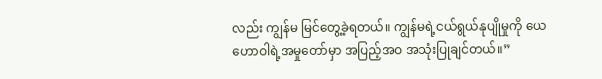လည်း ကျွန်မ မြင်တွေ့ခဲ့ရတယ်။ ကျွန်မရဲ့ငယ်ရွယ်နုပျိုမှုကို ယေဟောဝါရဲ့အမှုတော်မှာ အပြည့်အဝ အသုံးပြုချင်တယ်။”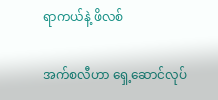ရာကယ်နဲ့ ဖိလစ်

အက်စလီဟာ ရှေ့ဆောင်လုပ်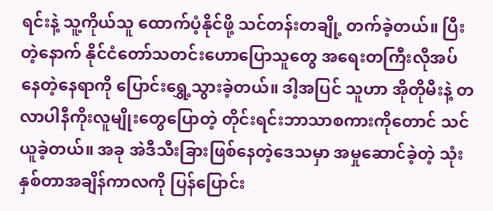ရင်းနဲ့ သူ့ကိုယ်သူ ထောက်ပံ့နိုင်ဖို့ သင်တန်းတချို့ တက်ခဲ့တယ်။ ပြီးတဲ့နောက် နိုင်ငံတော်သတင်းဟောပြောသူတွေ အရေးတကြီးလိုအပ်နေတဲ့နေရာကို ပြောင်းရွှေ့သွားခဲ့တယ်။ ဒါ့အပြင် သူဟာ အိုတိုမီးနဲ့ တလာပါနီကိုးလူမျိုးတွေပြောတဲ့ တိုင်းရင်းဘာသာစကားကိုတောင် သင်ယူခဲ့တယ်။ အခု အဲဒီသီးခြားဖြစ်နေတဲ့ဒေသမှာ အမှုဆောင်ခဲ့တဲ့ သုံးနှစ်တာအချိန်ကာလကို ပြန်ပြောင်း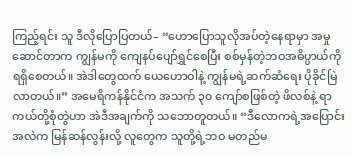ကြည့်ရင်း သူ ဒီလိုပြောပြတယ်– “ဟောပြောသူလိုအပ်တဲ့နေရာမှာ အမှုဆောင်တာက ကျွန်မကို ကျေနပ်ပျော်ရွှင်စေပြီး စစ်မှန်တဲ့ဘဝအဓိပ္ပာယ်ကို ရရှိစေတယ်။ အဲဒါတွေထက် ယေဟောဝါနဲ့ ကျွန်မရဲ့ဆက်ဆံရေး ပိုခိုင်မြဲလာတယ်။” အမေရိကန်နိုင်ငံက အသက် ၃၀ ကျော်စဖြစ်တဲ့ ဖိလစ်နဲ့ ရာကယ်တို့စုံတွဲဟာ အဲဒီအချက်ကို သဘောတူတယ်။ “ဒီလောကရဲ့အပြောင်းအလဲက မြန်ဆန်လွန်းလို့ လူတွေက သူတို့ရဲ့ဘဝ မတည်မ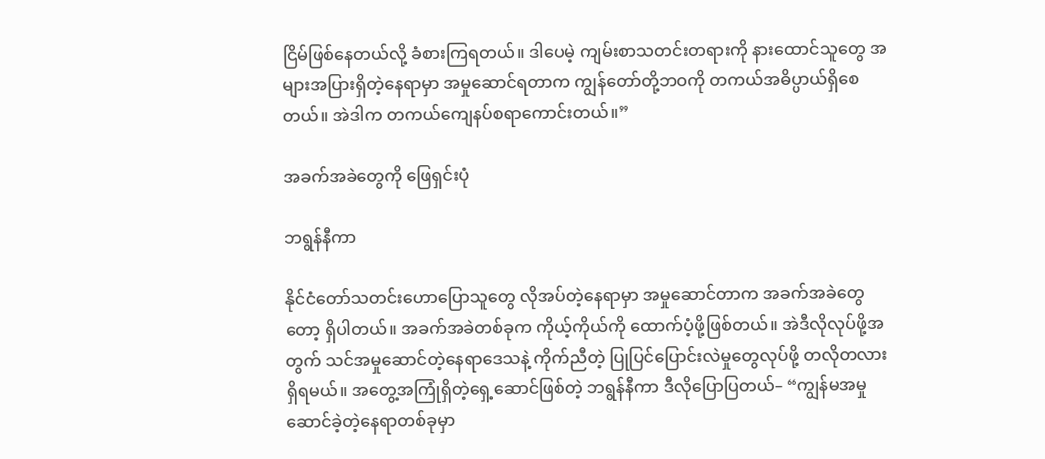ငြိမ်ဖြစ်နေတယ်လို့ ခံစားကြရတယ်။ ဒါပေမဲ့ ကျမ်းစာသတင်းတရားကို နားထောင်သူတွေ အများအပြားရှိတဲ့နေရာမှာ အမှုဆောင်ရတာက ကျွန်တော်တို့ဘဝကို တကယ်အဓိပ္ပာယ်ရှိစေတယ်။ အဲဒါက တကယ်ကျေနပ်စရာကောင်းတယ်။”

အခက်အခဲတွေကို ဖြေရှင်းပုံ

ဘရွန်နီကာ

နိုင်ငံတော်သတင်းဟောပြောသူတွေ လိုအပ်တဲ့နေရာမှာ အမှုဆောင်တာက အခက်အခဲတွေတော့ ရှိပါတယ်။ အခက်အခဲတစ်ခုက ကိုယ့်ကိုယ်ကို ထောက်ပံ့ဖို့ဖြစ်တယ်။ အဲဒီလိုလုပ်ဖို့အတွက် သင်အမှုဆောင်တဲ့နေရာဒေသနဲ့ ကိုက်ညီတဲ့ ပြုပြင်ပြောင်းလဲမှုတွေလုပ်ဖို့ တလိုတလားရှိရမယ်။ အတွေ့အကြုံရှိတဲ့ရှေ့ဆောင်ဖြစ်တဲ့ ဘရွန်နီကာ ဒီလိုပြောပြတယ်– “ကျွန်မအမှုဆောင်ခဲ့တဲ့နေရာတစ်ခုမှာ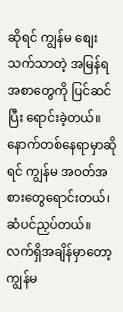ဆိုရင် ကျွန်မ စျေးသက်သာတဲ့ အမြန်ရအစာတွေကို ပြင်ဆင်ပြီး ရောင်းခဲ့တယ်။ နောက်တစ်နေရာမှာဆိုရင် ကျွန်မ အဝတ်အစားတွေရောင်းတယ်၊ ဆံပင်ညှပ်တယ်။ လက်ရှိအချိန်မှာတော့ ကျွန်မ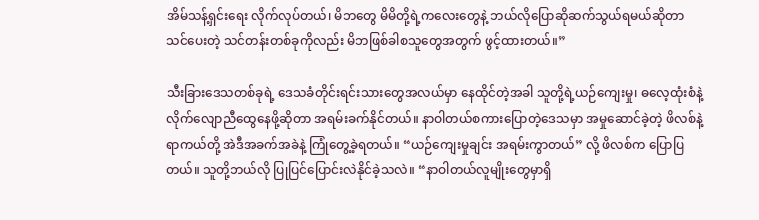အိမ်သန့်ရှင်းရေး လိုက်လုပ်တယ်၊ မိဘတွေ မိမိတို့ရဲ့ကလေးတွေနဲ့ ဘယ်လိုပြောဆိုဆက်သွယ်ရမယ်ဆိုတာ သင်ပေးတဲ့ သင်တန်းတစ်ခုကိုလည်း မိဘဖြစ်ခါစသူတွေအတွက် ဖွင့်ထားတယ်။”

သီးခြားဒေသတစ်ခုရဲ့ ဒေသခံတိုင်းရင်းသားတွေအလယ်မှာ နေထိုင်တဲ့အခါ သူတို့ရဲ့ယဉ်ကျေးမှု၊ ဓလေ့ထုံးစံနဲ့ လိုက်လျောညီထွေနေဖို့ဆိုတာ အရမ်းခက်နိုင်တယ်။ နာဝါတယ်စကားပြောတဲ့ဒေသမှာ အမှုဆောင်ခဲ့တဲ့ ဖိလစ်နဲ့ ရာကယ်တို့ အဲဒီအခက်အခဲနဲ့ ကြုံတွေ့ခဲ့ရတယ်။ “ယဉ်ကျေးမှုချင်း အရမ်းကွာတယ်” လို့ ဖိလစ်က ပြောပြတယ်။ သူတို့ဘယ်လို ပြုပြင်ပြောင်းလဲနိုင်ခဲ့သလဲ။ “နာဝါတယ်လူမျိုးတွေမှာရှိ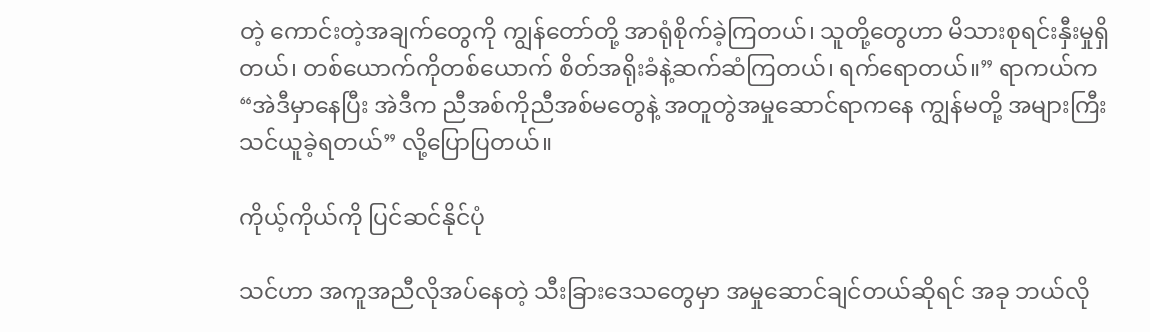တဲ့ ကောင်းတဲ့အချက်တွေကို ကျွန်တော်တို့ အာရုံစိုက်ခဲ့ကြတယ်၊ သူတို့တွေဟာ မိသားစုရင်းနှီးမှုရှိတယ်၊ တစ်ယောက်ကိုတစ်ယောက် စိတ်အရိုးခံနဲ့ဆက်ဆံကြတယ်၊ ရက်ရောတယ်။” ရာကယ်က “အဲဒီမှာနေပြီး အဲဒီက ညီအစ်ကိုညီအစ်မတွေနဲ့ အတူတွဲအမှုဆောင်ရာကနေ ကျွန်မတို့ အများကြီး သင်ယူခဲ့ရတယ်” လို့ပြောပြတယ်။

ကိုယ့်ကိုယ်ကို ပြင်ဆင်နိုင်ပုံ

သင်ဟာ အကူအညီလိုအပ်နေတဲ့ သီးခြားဒေသတွေမှာ အမှုဆောင်ချင်တယ်ဆိုရင် အခု ဘယ်လို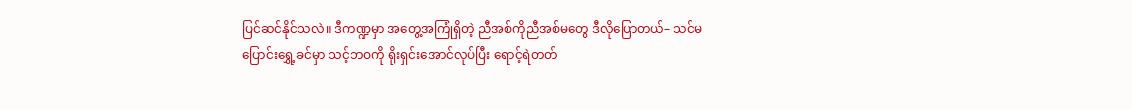ပြင်ဆင်နိုင်သလဲ။ ဒီကဏ္ဍမှာ အတွေ့အကြုံရှိတဲ့ ညီအစ်ကိုညီအစ်မတွေ ဒီလိုပြောတယ်– သင်မပြောင်းရွှေ့ခင်မှာ သင့်ဘဝကို ရိုးရှင်းအောင်လုပ်ပြီး ရောင့်ရဲတတ်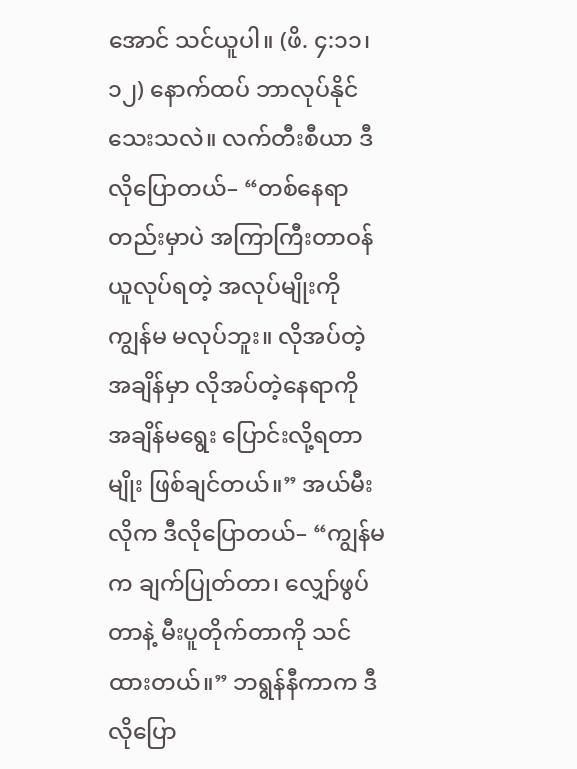အောင် သင်ယူပါ။ (ဖိ. ၄:၁၁၊ ၁၂) နောက်ထပ် ဘာလုပ်နိုင်သေးသလဲ။ လက်တီးစီယာ ဒီလိုပြောတယ်– “တစ်နေရာတည်းမှာပဲ အကြာကြီးတာဝန်ယူလုပ်ရတဲ့ အလုပ်မျိုးကို ကျွန်မ မလုပ်ဘူး။ လိုအပ်တဲ့အချိန်မှာ လိုအပ်တဲ့နေရာကို အချိန်မရွေး ပြောင်းလို့ရတာမျိုး ဖြစ်ချင်တယ်။” အယ်မီးလိုက ဒီလိုပြောတယ်– “ကျွန်မက ချက်ပြုတ်တာ၊ လျှော်ဖွပ်တာနဲ့ မီးပူတိုက်တာကို သင်ထားတယ်။” ဘရွန်နီကာက ဒီလိုပြော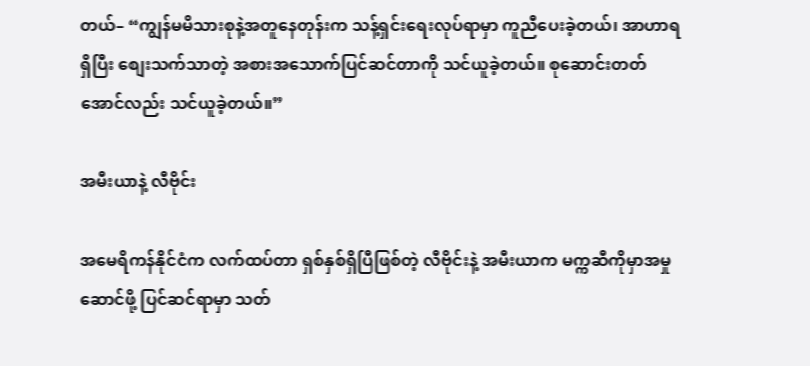တယ်– “ကျွန်မမိသားစုနဲ့အတူနေတုန်းက သန့်ရှင်းရေးလုပ်ရာမှာ ကူညီပေးခဲ့တယ်၊ အာဟာရရှိပြီး စျေးသက်သာတဲ့ အစားအသောက်ပြင်ဆင်တာကို သင်ယူခဲ့တယ်။ စုဆောင်းတတ်အောင်လည်း သင်ယူခဲ့တယ်။”

အမီးယာနဲ့ လီဗိုင်း

အမေရိကန်နိုင်ငံက လက်ထပ်တာ ရှစ်နှစ်ရှိပြီဖြစ်တဲ့ လီဗိုင်းနဲ့ အမီးယာက မက္ကဆီကိုမှာအမှုဆောင်ဖို့ ပြင်ဆင်ရာမှာ သတ်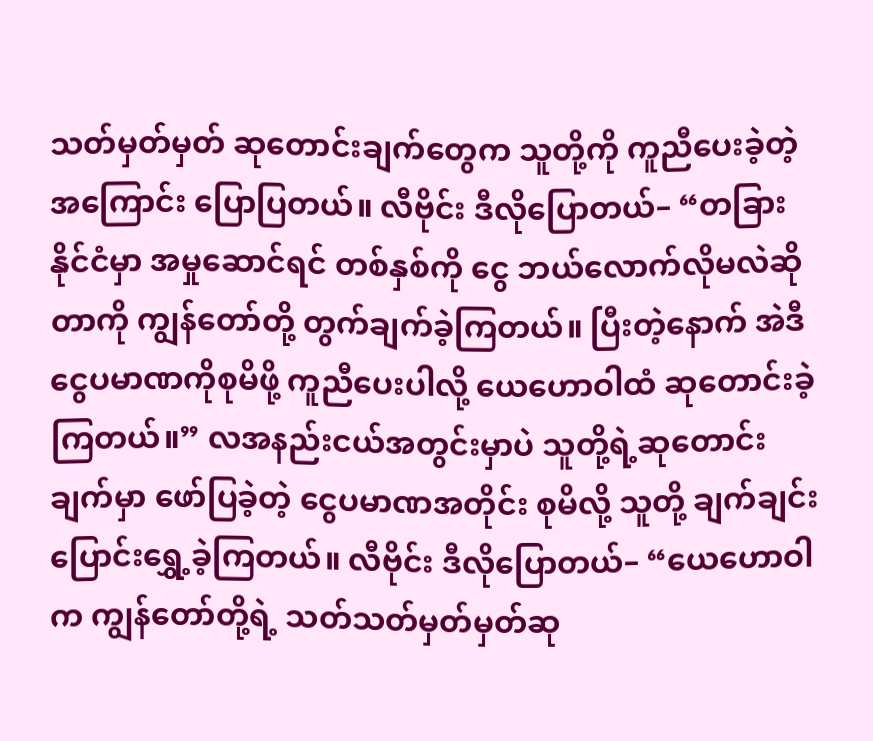သတ်မှတ်မှတ် ဆုတောင်းချက်တွေက သူတို့ကို ကူညီပေးခဲ့တဲ့အကြောင်း ပြောပြတယ်။ လီဗိုင်း ဒီလိုပြောတယ်– “တခြားနိုင်ငံမှာ အမှုဆောင်ရင် တစ်နှစ်ကို ငွေ ဘယ်လောက်လိုမလဲဆိုတာကို ကျွန်တော်တို့ တွက်ချက်ခဲ့ကြတယ်။ ပြီးတဲ့နောက် အဲဒီငွေပမာဏကိုစုမိဖို့ ကူညီပေးပါလို့ ယေဟောဝါထံ ဆုတောင်းခဲ့ကြတယ်။” လအနည်းငယ်အတွင်းမှာပဲ သူတို့ရဲ့ဆုတောင်းချက်မှာ ဖော်ပြခဲ့တဲ့ ငွေပမာဏအတိုင်း စုမိလို့ သူတို့ ချက်ချင်း ပြောင်းရွှေ့ခဲ့ကြတယ်။ လီဗိုင်း ဒီလိုပြောတယ်– “ယေဟောဝါက ကျွန်တော်တို့ရဲ့ သတ်သတ်မှတ်မှတ်ဆု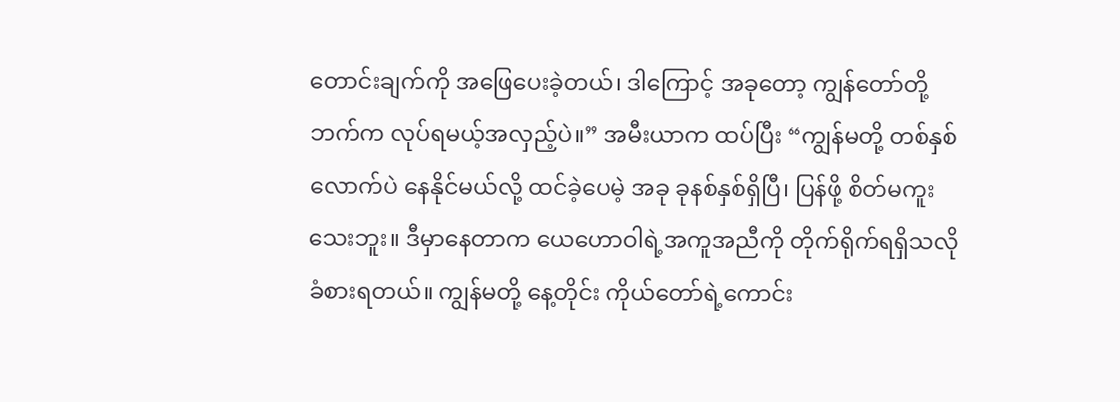တောင်းချက်ကို အဖြေပေးခဲ့တယ်၊ ဒါကြောင့် အခုတော့ ကျွန်တော်တို့ဘက်က လုပ်ရမယ့်အလှည့်ပဲ။” အမီးယာက ထပ်ပြီး “ကျွန်မတို့ တစ်နှစ်လောက်ပဲ နေနိုင်မယ်လို့ ထင်ခဲ့ပေမဲ့ အခု ခုနစ်နှစ်ရှိပြီ၊ ပြန်ဖို့ စိတ်မကူးသေးဘူး။ ဒီမှာနေတာက ယေဟောဝါရဲ့အကူအညီကို တိုက်ရိုက်ရရှိသလို ခံစားရတယ်။ ကျွန်မတို့ နေ့တိုင်း ကိုယ်တော်ရဲ့ကောင်း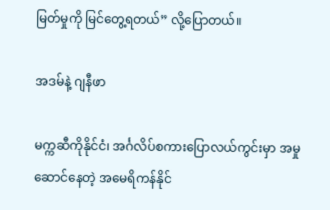မြတ်မှုကို မြင်တွေ့ရတယ်” လို့ပြောတယ်။

အဒမ်နဲ့ ဂျနီဖာ

မက္ကဆီကိုနိုင်ငံ၊ အင်္ဂလိပ်စကားပြောလယ်ကွင်းမှာ အမှုဆောင်နေတဲ့ အမေရိကန်နိုင်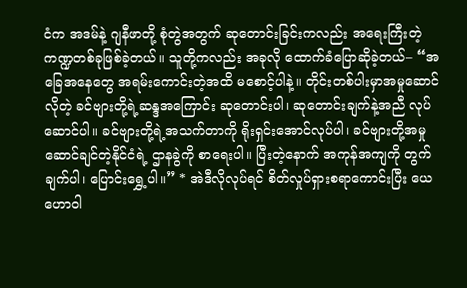ငံက အဒမ်နဲ့ ဂျနီဖာတို့ စုံတွဲအတွက် ဆုတောင်းခြင်းကလည်း အရေးကြီးတဲ့ကဏ္ဍတစ်ခုဖြစ်ခဲ့တယ်။ သူတို့ကလည်း အခုလို ထောက်ခံပြောဆိုခဲ့တယ်– “အခြေအနေတွေ အရမ်းကောင်းတဲ့အထိ မစောင့်ပါနဲ့။ တိုင်းတစ်ပါးမှာအမှုဆောင်လိုတဲ့ ခင်ဗျားတို့ရဲ့ဆန္ဒအကြောင်း ဆုတောင်းပါ၊ ဆုတောင်းချက်နဲ့အညီ လုပ်ဆောင်ပါ။ ခင်ဗျားတို့ရဲ့အသက်တာကို ရိုးရှင်းအောင်လုပ်ပါ၊ ခင်ဗျားတို့အမှုဆောင်ချင်တဲ့နိုင်ငံရဲ့ ဌာနခွဲကို စာရေးပါ။ ပြီးတဲ့နောက် အကုန်အကျကို တွက်ချက်ပါ၊ ပြောင်းရွှေ့ပါ။” * အဲဒီလိုလုပ်ရင် စိတ်လှုပ်ရှားစရာကောင်းပြီး ယေဟောဝါ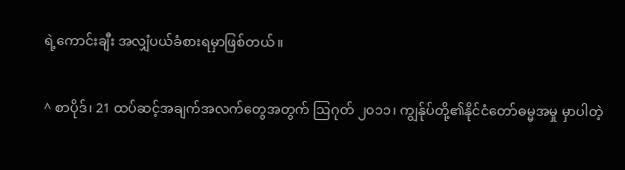ရဲ့ကောင်းချီး အလျှံပယ်ခံစားရမှာဖြစ်တယ်။

^ စာပိုဒ်၊ 21 ထပ်ဆင့်အချက်အလက်တွေအတွက် ဩဂုတ် ၂၀၁၁၊ ကျွန်ုပ်တို့၏နိုင်ငံတော်ဓမ္မအမှု မှာပါတဲ့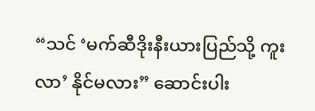“သင် ‘မက်ဆီဒိုးနီးယားပြည်သို့ ကူးလာ’ နိုင်မလား” ဆောင်းပါး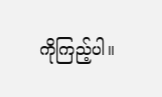ကိုကြည့်ပါ။